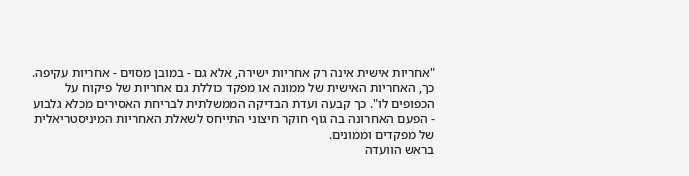"אחריות אישית אינה רק אחריות ישירה, אלא גם - במובן מסוים - אחריות עקיפה. כך, האחריות האישית של ממונה או מפקד כוללת גם אחריות של פיקוח על הכפופים לו". כך קבעה ועדת הבדיקה הממשלתית לבריחת האסירים מכלא גלבוע - הפעם האחרונה בה גוף חוקר חיצוני התייחס לשאלת האחריות המיניסטריאלית של מפקדים וממונים.
בראש הוועדה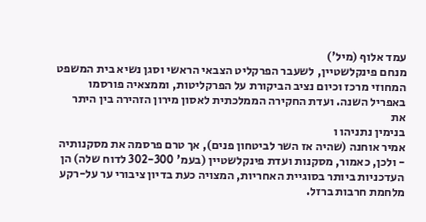עמד אלוף (מיל')
מנחם פינקלשטיין, לשעבר הפרקליט הצבאי הראשי וסגן נשיא בית המשפט המחוזי מרכז וכיום נציב הביקורת על הפרקליטות, וממצאיה פורסמו באפריל השנה. ועדת החקירה הממלכתית לאסון מירון הזהירה בין היתר את
בנימין נתניהו ו
אמיר אוחנה (שהיה אז השר לביטחון פנים), אך טרם פרסמה את מסקנותיה - ולכן, כאמור, מסקנות ועדת פינקלשטיין (בעמ' 302-300 לדוח שלה) הן העדכניות ביותר בסוגיית האחריות, המצויה כעת בדיון ציבורי ער על-רקע מלחמת חרבות ברזל.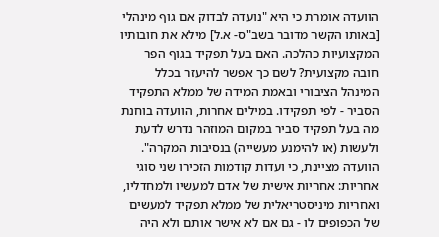הוועדה אומרת כי היא "נועדה לבדוק אם גוף מינהלי [באותו הקשר מדובר בשב"ס- א.ל] מילא את חובותיו המקצועיות כהלכה. האם בעל תפקיד בגוף הפר חובה מקצועית? לשם כך אפשר להיעזר בכלל המינהל הציבורי ובאמת המידה של ממלא התפקיד הסביר - לפי תפקידו. במילים אחרות, הוועדה בוחנת מה בעל תפקיד סביר במקום המוזהר נדרש לדעת ולעשות (או להימנע מעשייה) בנסיבות המקרה".
הוועדה מציינת, כי ועדות קודמות הזכירו שני סוגי אחריות: אחריות אישית של אדם למעשיו ולמחדליו, ואחריות מיניסטריאלית של ממלא תפקיד למעשים של הכפופים לו - גם אם לא אישר אותם ולא היה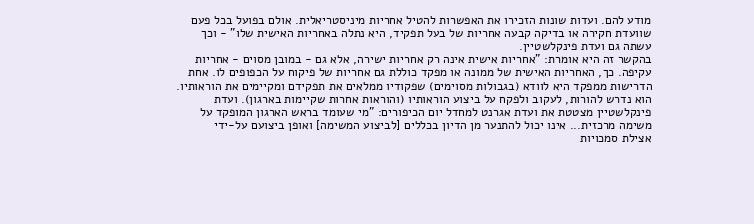מודע להם. ועדות שונות הזכירו את האפשרות להטיל אחריות מיניסטריאלית. אולם בפועל בכל פעם שוועדת חקירה או בדיקה קבעה אחריות של בעל תפקיד, היא נתלה באחריות האישית שלו" - וכך עשתה גם ועדת פינקלשטיין.
בהקשר זה היא אומרת: "אחריות אישית אינה רק אחריות ישירה, אלא גם - במובן מסוים - אחריות עקיפה. כך, האחריות האישית של ממונה או מפקד כוללת גם אחריות של פיקוח על הכפופים לו. אחת הדרישות ממפקד היא לוודא (בגבולות מסוימים) שפקודיו ממלאים את תפקידם ומקיימים את הוראותיו. הוא נדרש להורות, לעקוב ולפקח על ביצוע הוראותיו (והוראות אחרות שקיימות בארגון). ועדת פינקלשטיין מצטטת את ועדת אגרנט למחדל יום הכיפורים: "מי שעומד בראש הארגון המופקד על משימה מרכזית... אינו יכול להתנער מן הדיון בכללים [לביצוע המשימה] ואופן ביצועם על-ידי
אצילת סמכויות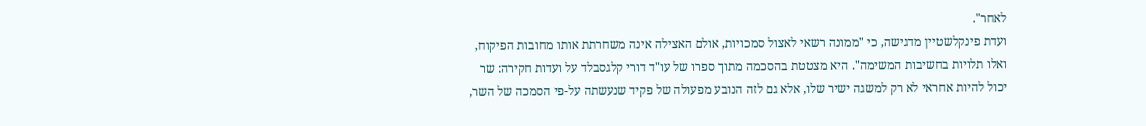לאחר".
ועדת פינקלשטיין מדגישה, כי "ממונה רשאי לאצול סמכויות, אולם האצילה אינה משחרתת אותו מחובות הפיקוח, ואלו תלויות בחשיבות המשימה". היא מצטטת בהסכמה מתוך ספרו של עו"ד דורי קלגסבלד על ועדות חקירה: שר יכול להיות אחראי לא רק למשגה ישיר שלו, אלא גם לזה הנובע מפעולה של פקיד שנעשתה על-פי הסמכה של השר,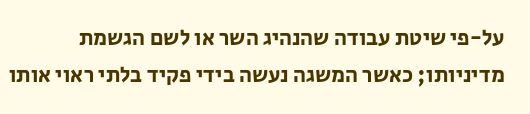על-פי שיטת עבודה שהנהיג השר או לשם הגשמת מדיניותו; כאשר המשגה נעשה בידי פקיד בלתי ראוי אותו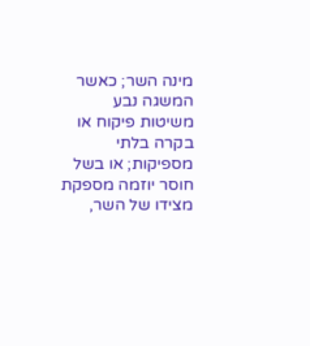מינה השר; כאשר המשגה נבע משיטות פיקוח או בקרה בלתי מספיקות; או בשל חוסר יוזמה מספקת מצידו של השר,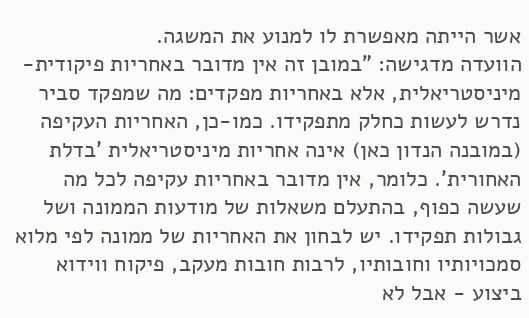אשר הייתה מאפשרת לו למנוע את המשגה.
הוועדה מדגישה: "במובן זה אין מדובר באחריות פיקודית-מיניסטריאלית, אלא באחריות מפקדים: מה שמפקד סביר נדרש לעשות כחלק מתפקידו. כמו-כן, האחריות העקיפה (במובנה הנדון כאן) אינה אחריות מיניסטריאלית 'בדלת האחורית'. כלומר, אין מדובר באחריות עקיפה לכל מה שעשה כפוף, בהתעלם משאלות של מודעות הממונה ושל גבולות תפקידו. יש לבחון את האחריות של ממונה לפי מלוא סמכויותיו וחובותיו, לרבות חובות מעקב, פיקוח ווידוא ביצוע - אבל לא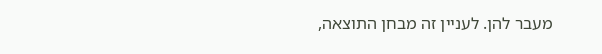מעבר להן. לעניין זה מבחן התוצאה,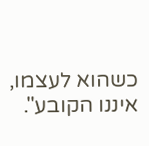כשהוא לעצמו, איננו הקובע".